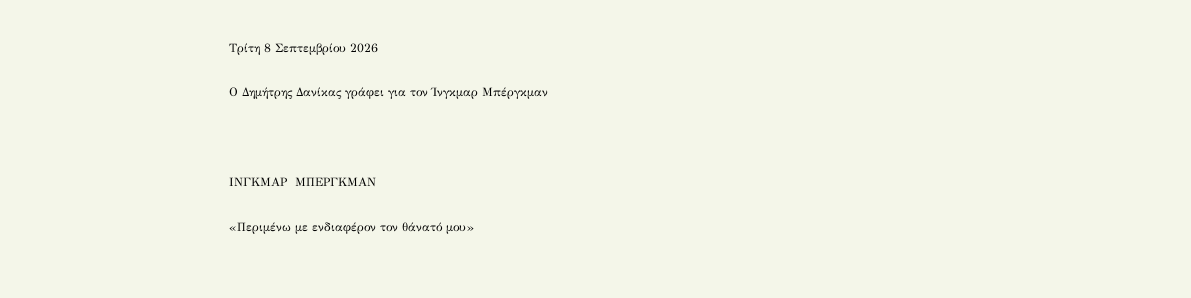Τρίτη 8 Σεπτεμβρίου 2026

Ο Δημήτρης Δανίκας γράφει για τον Ίνγκμαρ Μπέργκμαν



ΙΝΓΚΜΑΡ  ΜΠΕΡΓΚΜΑΝ

«Περιμένω με ενδιαφέρον τον θάνατό μου»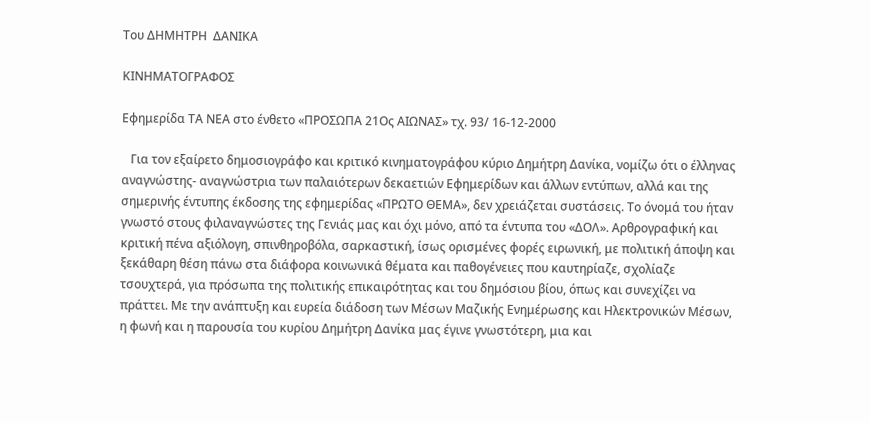Του ΔΗΜΗΤΡΗ  ΔΑΝΙΚΑ

ΚΙΝΗΜΑΤΟΓΡΑΦΟΣ

Εφημερίδα ΤΑ ΝΕΑ στο ένθετο «ΠΡΟΣΩΠΑ 21Ος ΑΙΩΝΑΣ» τχ. 93/ 16-12-2000

   Για τον εξαίρετο δημοσιογράφο και κριτικό κινηματογράφου κύριο Δημήτρη Δανίκα, νομίζω ότι ο έλληνας αναγνώστης- αναγνώστρια των παλαιότερων δεκαετιών Εφημερίδων και άλλων εντύπων, αλλά και της σημερινής έντυπης έκδοσης της εφημερίδας «ΠΡΩΤΟ ΘΕΜΑ», δεν χρειάζεται συστάσεις. Το όνομά του ήταν γνωστό στους φιλαναγνώστες της Γενιάς μας και όχι μόνο, από τα έντυπα του «ΔΟΛ». Αρθρογραφική και κριτική πένα αξιόλογη, σπινθηροβόλα, σαρκαστική, ίσως ορισμένες φορές ειρωνική, με πολιτική άποψη και ξεκάθαρη θέση πάνω στα διάφορα κοινωνικά θέματα και παθογένειες που καυτηρίαζε, σχολίαζε τσουχτερά, για πρόσωπα της πολιτικής επικαιρότητας και του δημόσιου βίου, όπως και συνεχίζει να πράττει. Με την ανάπτυξη και ευρεία διάδοση των Μέσων Μαζικής Ενημέρωσης και Ηλεκτρονικών Μέσων, η φωνή και η παρουσία του κυρίου Δημήτρη Δανίκα μας έγινε γνωστότερη, μια και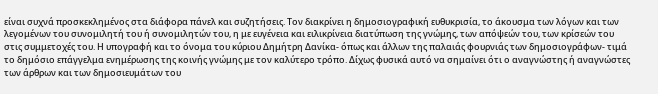είναι συχνά προσκεκλημένος στα διάφορα πάνελ και συζητήσεις. Τον διακρίνει η δημοσιογραφική ευθυκρισία, το άκουσμα των λόγων και των λεγομένων του συνομιλητή του ή συνομιλητών του, η με ευγένεια και ειλικρίνεια διατύπωση της γνώμης, των απόψεών του, των κρίσεών του στις συμμετοχές του. Η υπογραφή και το όνομα του κύριου Δημήτρη Δανίκα- όπως και άλλων της παλαιάς φουρνιάς των δημοσιογράφων- τιμά το δημόσιο επάγγελμα ενημέρωσης της κοινής γνώμης με τον καλύτερο τρόπο. Δίχως φυσικά αυτό να σημαίνει ότι ο αναγνώστης ή αναγνώστες των άρθρων και των δημοσιευμάτων του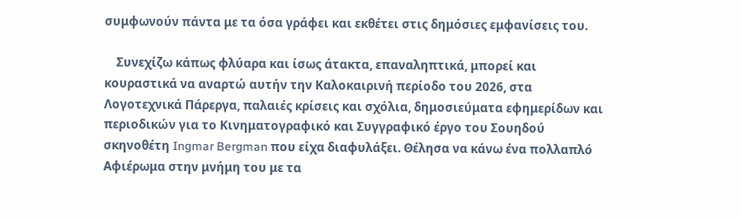συμφωνούν πάντα με τα όσα γράφει και εκθέτει στις δημόσιες εμφανίσεις του.

    Συνεχίζω κάπως φλύαρα και ίσως άτακτα, επαναληπτικά, μπορεί και κουραστικά να αναρτώ αυτήν την Καλοκαιρινή περίοδο του 2026, στα Λογοτεχνικά Πάρεργα, παλαιές κρίσεις και σχόλια, δημοσιεύματα εφημερίδων και περιοδικών για το Κινηματογραφικό και Συγγραφικό έργο του Σουηδού σκηνοθέτη Ingmar Bergman που είχα διαφυλάξει. Θέλησα να κάνω ένα πολλαπλό Αφιέρωμα στην μνήμη του με τα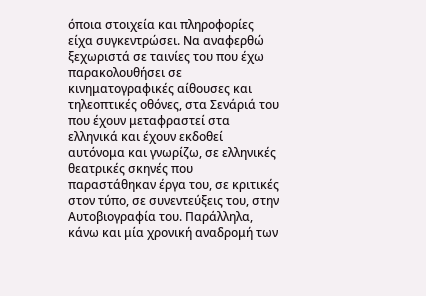όποια στοιχεία και πληροφορίες είχα συγκεντρώσει. Να αναφερθώ ξεχωριστά σε ταινίες του που έχω παρακολουθήσει σε κινηματογραφικές αίθουσες και τηλεοπτικές οθόνες, στα Σενάριά του που έχουν μεταφραστεί στα ελληνικά και έχουν εκδοθεί αυτόνομα και γνωρίζω, σε ελληνικές θεατρικές σκηνές που παραστάθηκαν έργα του, σε κριτικές στον τύπο, σε συνεντεύξεις του, στην Αυτοβιογραφία του. Παράλληλα, κάνω και μία χρονική αναδρομή των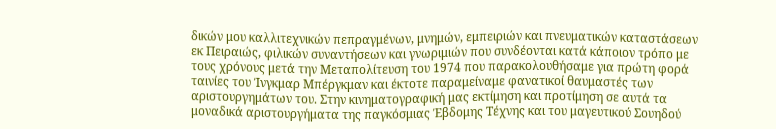δικών μου καλλιτεχνικών πεπραγμένων, μνημών, εμπειριών και πνευματικών καταστάσεων εκ Πειραιώς, φιλικών συναντήσεων και γνωριμιών που συνδέονται κατά κάποιον τρόπο με τους χρόνους μετά την Μεταπολίτευση του 1974 που παρακολουθήσαμε για πρώτη φορά ταινίες του Ίνγκμαρ Μπέργκμαν και έκτοτε παραμείναμε φανατικοί θαυμαστές των αριστουργημάτων του. Στην κινηματογραφική μας εκτίμηση και προτίμηση σε αυτά τα μοναδικά αριστουργήματα της παγκόσμιας Έβδομης Τέχνης και του μαγευτικού Σουηδού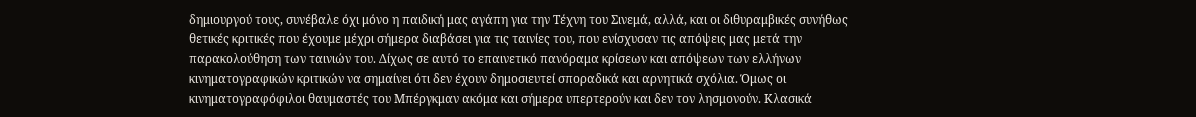δημιουργού τους, συνέβαλε όχι μόνο η παιδική μας αγάπη για την Τέχνη του Σινεμά, αλλά, και οι διθυραμβικές συνήθως θετικές κριτικές που έχουμε μέχρι σήμερα διαβάσει για τις ταινίες του, που ενίσχυσαν τις απόψεις μας μετά την παρακολούθηση των ταινιών του. Δίχως σε αυτό το επαινετικό πανόραμα κρίσεων και απόψεων των ελλήνων κινηματογραφικών κριτικών να σημαίνει ότι δεν έχουν δημοσιευτεί σποραδικά και αρνητικά σχόλια. Όμως οι κινηματογραφόφιλοι θαυμαστές του Μπέργκμαν ακόμα και σήμερα υπερτερούν και δεν τον λησμονούν. Κλασικά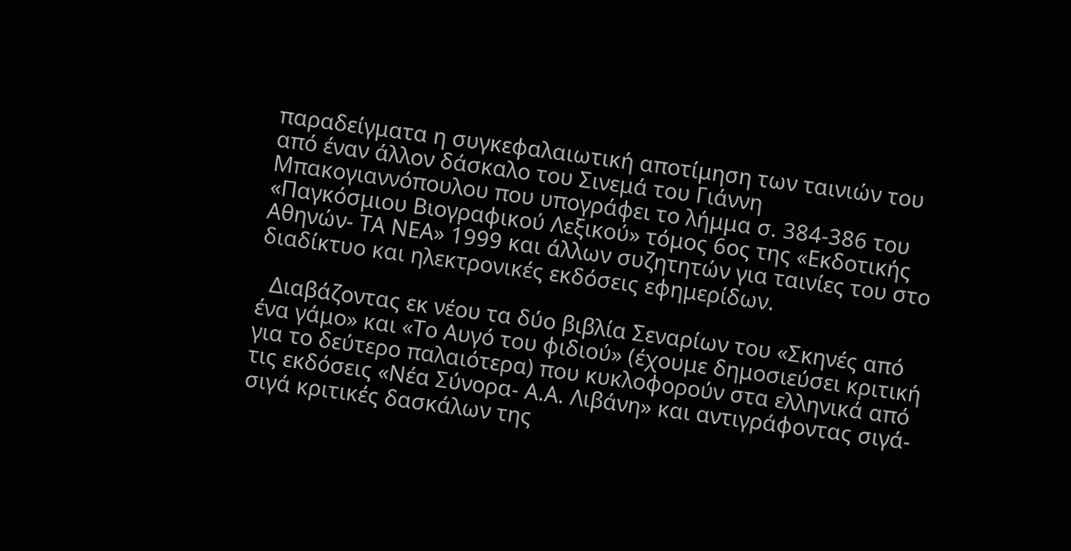παραδείγματα η συγκεφαλαιωτική αποτίμηση των ταινιών του από έναν άλλον δάσκαλο του Σινεμά του Γιάννη Μπακογιαννόπουλου που υπογράφει το λήμμα σ. 384-386 του «Παγκόσμιου Βιογραφικού Λεξικού» τόμος 6ος της «Εκδοτικής Αθηνών- ΤΑ ΝΕΑ» 1999 και άλλων συζητητών για ταινίες του στο διαδίκτυο και ηλεκτρονικές εκδόσεις εφημερίδων.

  Διαβάζοντας εκ νέου τα δύο βιβλία Σεναρίων του «Σκηνές από ένα γάμο» και «Το Αυγό του φιδιού» (έχουμε δημοσιεύσει κριτική για το δεύτερο παλαιότερα) που κυκλοφορούν στα ελληνικά από τις εκδόσεις «Νέα Σύνορα- Α.Α. Λιβάνη» και αντιγράφοντας σιγά-σιγά κριτικές δασκάλων της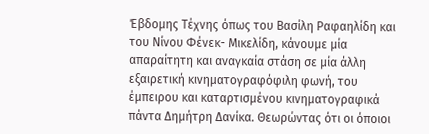Έβδομης Τέχνης όπως του Βασίλη Ραφαηλίδη και του Νίνου Φένεκ- Μικελίδη, κάνουμε μία απαραίτητη και αναγκαία στάση σε μία άλλη εξαιρετική κινηματογραφόφιλη φωνή, του έμπειρου και καταρτισμένου κινηματογραφικά πάντα Δημήτρη Δανίκα. Θεωρώντας ότι οι όποιοι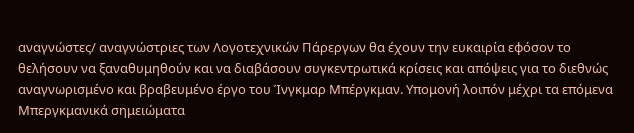αναγνώστες/ αναγνώστριες των Λογοτεχνικών Πάρεργων θα έχουν την ευκαιρία εφόσον το θελήσουν να ξαναθυμηθούν και να διαβάσουν συγκεντρωτικά κρίσεις και απόψεις για το διεθνώς αναγνωρισμένο και βραβευμένο έργο του Ίνγκμαρ Μπέργκμαν. Υπομονή λοιπόν μέχρι τα επόμενα Μπεργκμανικά σημειώματα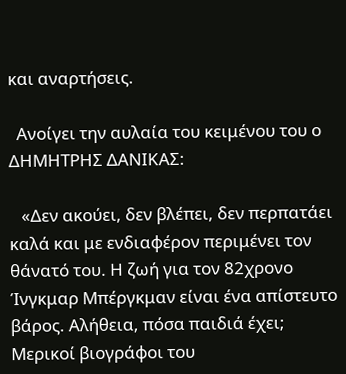και αναρτήσεις.

  Ανοίγει την αυλαία του κειμένου του ο ΔΗΜΗΤΡΗΣ ΔΑΝΙΚΑΣ:

   «Δεν ακούει, δεν βλέπει, δεν περπατάει καλά και με ενδιαφέρον περιμένει τον θάνατό του. Η ζωή για τον 82χρονο Ίνγκμαρ Μπέργκμαν είναι ένα απίστευτο βάρος. Αλήθεια, πόσα παιδιά έχει; Μερικοί βιογράφοι του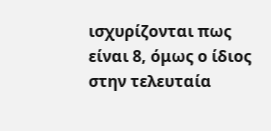ισχυρίζονται πως είναι 8, όμως ο ίδιος στην τελευταία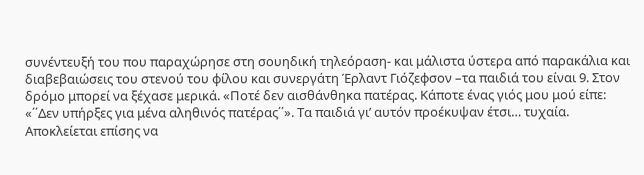συνέντευξή του που παραχώρησε στη σουηδική τηλεόραση- και μάλιστα ύστερα από παρακάλια και διαβεβαιώσεις του στενού του φίλου και συνεργάτη Έρλαντ Γιόζεφσον –τα παιδιά του είναι 9. Στον δρόμο μπορεί να ξέχασε μερικά. «Ποτέ δεν αισθάνθηκα πατέρας. Κάποτε ένας γιός μου μού είπε: «΄΄Δεν υπήρξες για μένα αληθινός πατέρας΄΄». Τα παιδιά γι’ αυτόν προέκυψαν έτσι… τυχαία. Αποκλείεται επίσης να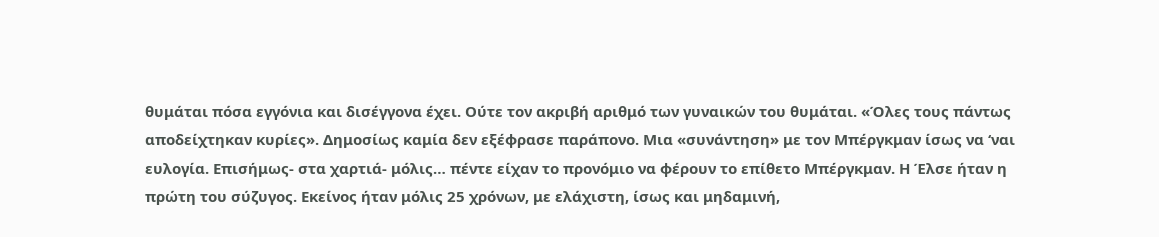θυμάται πόσα εγγόνια και δισέγγονα έχει. Ούτε τον ακριβή αριθμό των γυναικών του θυμάται. «Όλες τους πάντως αποδείχτηκαν κυρίες». Δημοσίως καμία δεν εξέφρασε παράπονο. Μια «συνάντηση» με τον Μπέργκμαν ίσως να ‘ναι ευλογία. Επισήμως- στα χαρτιά- μόλις… πέντε είχαν το προνόμιο να φέρουν το επίθετο Μπέργκμαν. Η Έλσε ήταν η πρώτη του σύζυγος. Εκείνος ήταν μόλις 25 χρόνων, με ελάχιστη, ίσως και μηδαμινή,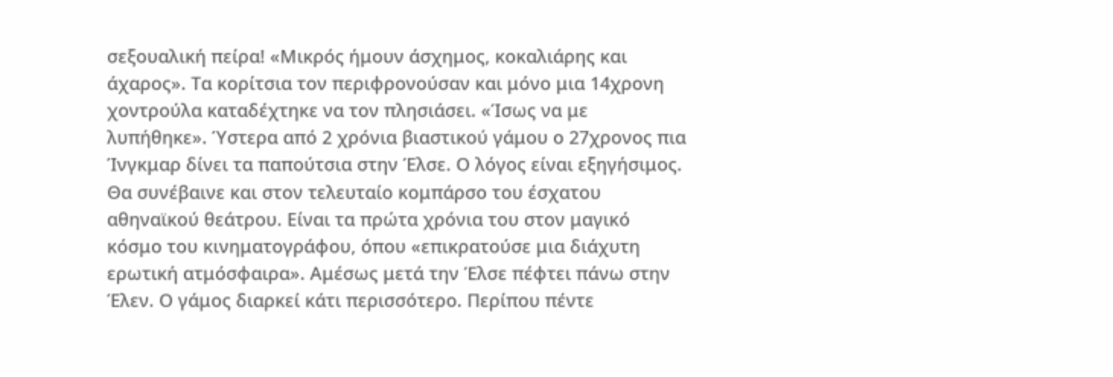σεξουαλική πείρα! «Μικρός ήμουν άσχημος, κοκαλιάρης και άχαρος». Τα κορίτσια τον περιφρονούσαν και μόνο μια 14χρονη χοντρούλα καταδέχτηκε να τον πλησιάσει. «Ίσως να με λυπήθηκε». Ύστερα από 2 χρόνια βιαστικού γάμου ο 27χρονος πια Ίνγκμαρ δίνει τα παπούτσια στην Έλσε. Ο λόγος είναι εξηγήσιμος. Θα συνέβαινε και στον τελευταίο κομπάρσο του έσχατου αθηναϊκού θεάτρου. Είναι τα πρώτα χρόνια του στον μαγικό κόσμο του κινηματογράφου, όπου «επικρατούσε μια διάχυτη ερωτική ατμόσφαιρα». Αμέσως μετά την Έλσε πέφτει πάνω στην Έλεν. Ο γάμος διαρκεί κάτι περισσότερο. Περίπου πέντε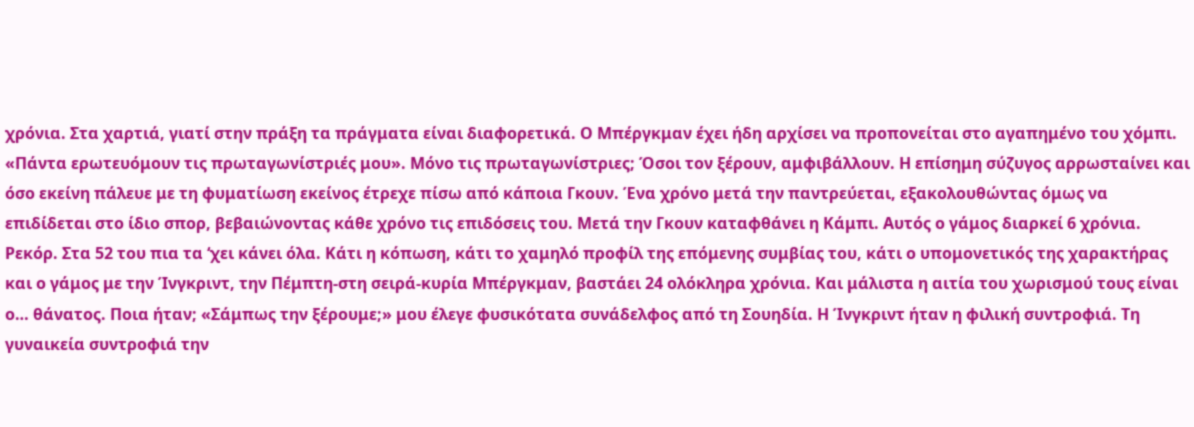χρόνια. Στα χαρτιά, γιατί στην πράξη τα πράγματα είναι διαφορετικά. Ο Μπέργκμαν έχει ήδη αρχίσει να προπονείται στο αγαπημένο του χόμπι. «Πάντα ερωτευόμουν τις πρωταγωνίστριές μου». Μόνο τις πρωταγωνίστριες; Όσοι τον ξέρουν, αμφιβάλλουν. Η επίσημη σύζυγος αρρωσταίνει και όσο εκείνη πάλευε με τη φυματίωση εκείνος έτρεχε πίσω από κάποια Γκουν. Ένα χρόνο μετά την παντρεύεται, εξακολουθώντας όμως να επιδίδεται στο ίδιο σπορ, βεβαιώνοντας κάθε χρόνο τις επιδόσεις του. Μετά την Γκουν καταφθάνει η Κάμπι. Αυτός ο γάμος διαρκεί 6 χρόνια. Ρεκόρ. Στα 52 του πια τα ‘χει κάνει όλα. Κάτι η κόπωση, κάτι το χαμηλό προφίλ της επόμενης συμβίας του, κάτι ο υπομονετικός της χαρακτήρας και ο γάμος με την Ίνγκριντ, την Πέμπτη-στη σειρά-κυρία Μπέργκμαν, βαστάει 24 ολόκληρα χρόνια. Και μάλιστα η αιτία του χωρισμού τους είναι ο… θάνατος. Ποια ήταν; «Σάμπως την ξέρουμε;» μου έλεγε φυσικότατα συνάδελφος από τη Σουηδία. Η Ίνγκριντ ήταν η φιλική συντροφιά. Τη γυναικεία συντροφιά την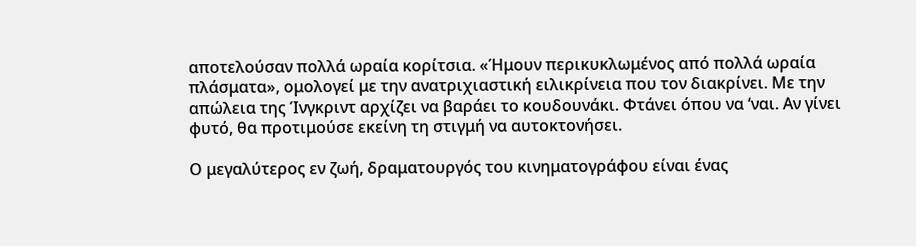αποτελούσαν πολλά ωραία κορίτσια. «Ήμουν περικυκλωμένος από πολλά ωραία πλάσματα», ομολογεί με την ανατριχιαστική ειλικρίνεια που τον διακρίνει. Με την απώλεια της Ίνγκριντ αρχίζει να βαράει το κουδουνάκι. Φτάνει όπου να ‘ναι. Αν γίνει φυτό, θα προτιμούσε εκείνη τη στιγμή να αυτοκτονήσει.

Ο μεγαλύτερος εν ζωή, δραματουργός του κινηματογράφου είναι ένας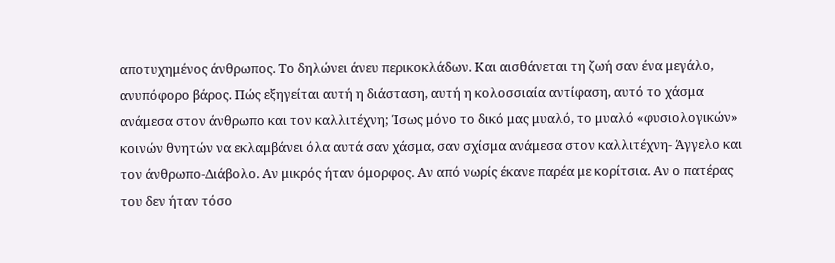αποτυχημένος άνθρωπος. Το δηλώνει άνευ περικοκλάδων. Και αισθάνεται τη ζωή σαν ένα μεγάλο, ανυπόφορο βάρος. Πώς εξηγείται αυτή η διάσταση, αυτή η κολοσσιαία αντίφαση, αυτό το χάσμα ανάμεσα στον άνθρωπο και τον καλλιτέχνη; Ίσως μόνο το δικό μας μυαλό, το μυαλό «φυσιολογικών» κοινών θνητών να εκλαμβάνει όλα αυτά σαν χάσμα, σαν σχίσμα ανάμεσα στον καλλιτέχνη- Άγγελο και τον άνθρωπο-Διάβολο. Αν μικρός ήταν όμορφος. Αν από νωρίς έκανε παρέα με κορίτσια. Αν ο πατέρας του δεν ήταν τόσο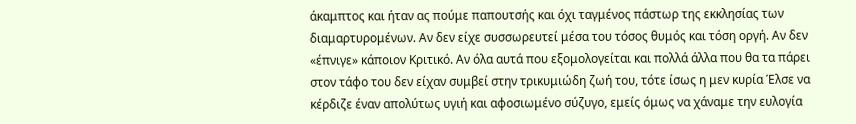άκαμπτος και ήταν ας πούμε παπουτσής και όχι ταγμένος πάστωρ της εκκλησίας των διαμαρτυρομένων. Αν δεν είχε συσσωρευτεί μέσα του τόσος θυμός και τόση οργή. Αν δεν «έπνιγε» κάποιον Κριτικό. Αν όλα αυτά που εξομολογείται και πολλά άλλα που θα τα πάρει στον τάφο του δεν είχαν συμβεί στην τρικυμιώδη ζωή του, τότε ίσως η μεν κυρία Έλσε να κέρδιζε έναν απολύτως υγιή και αφοσιωμένο σύζυγο, εμείς όμως να χάναμε την ευλογία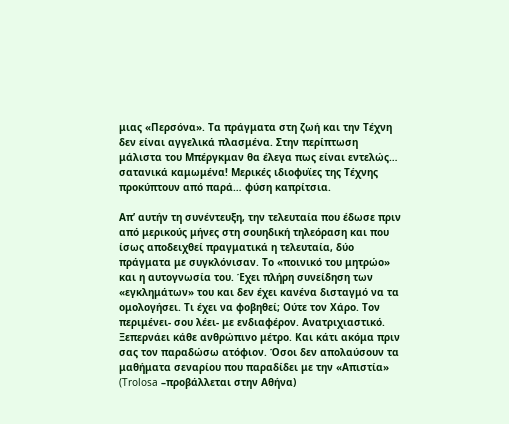μιας «Περσόνα». Τα πράγματα στη ζωή και την Τέχνη δεν είναι αγγελικά πλασμένα. Στην περίπτωση μάλιστα του Μπέργκμαν θα έλεγα πως είναι εντελώς… σατανικά καμωμένα! Μερικές ιδιοφυϊες της Τέχνης προκύπτουν από παρά… φύση καπρίτσια.

Απ’ αυτήν τη συνέντευξη, την τελευταία που έδωσε πριν από μερικούς μήνες στη σουηδική τηλεόραση και που ίσως αποδειχθεί πραγματικά η τελευταία, δύο πράγματα με συγκλόνισαν. Το «ποινικό του μητρώο» και η αυτογνωσία του. Έχει πλήρη συνείδηση των «εγκλημάτων» του και δεν έχει κανένα δισταγμό να τα ομολογήσει. Τι έχει να φοβηθεί; Ούτε τον Χάρο. Τον περιμένει- σου λέει- με ενδιαφέρον. Ανατριχιαστικό. Ξεπερνάει κάθε ανθρώπινο μέτρο. Και κάτι ακόμα πριν σας τον παραδώσω ατόφιον. Όσοι δεν απολαύσουν τα μαθήματα σεναρίου που παραδίδει με την «Απιστία» (Trolosa –προβάλλεται στην Αθήνα)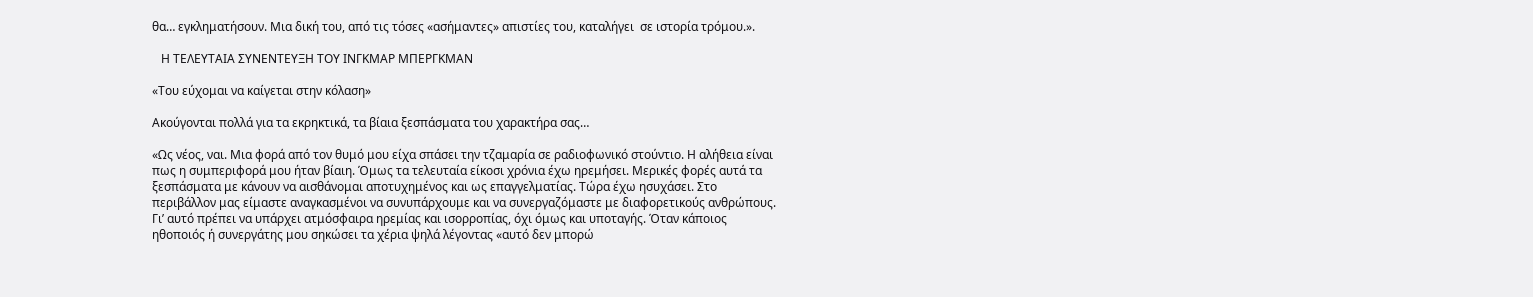θα… εγκληματήσουν. Μια δική του, από τις τόσες «ασήμαντες» απιστίες του, καταλήγει  σε ιστορία τρόμου.».

   Η ΤΕΛΕΥΤΑΙΑ ΣΥΝΕΝΤΕΥΞΗ ΤΟΥ ΙΝΓΚΜΑΡ ΜΠΕΡΓΚΜΑΝ

«Του εύχομαι να καίγεται στην κόλαση»

Ακούγονται πολλά για τα εκρηκτικά, τα βίαια ξεσπάσματα του χαρακτήρα σας…

«Ως νέος, ναι. Μια φορά από τον θυμό μου είχα σπάσει την τζαμαρία σε ραδιοφωνικό στούντιο. Η αλήθεια είναι πως η συμπεριφορά μου ήταν βίαιη. Όμως τα τελευταία είκοσι χρόνια έχω ηρεμήσει. Μερικές φορές αυτά τα ξεσπάσματα με κάνουν να αισθάνομαι αποτυχημένος και ως επαγγελματίας. Τώρα έχω ησυχάσει. Στο περιβάλλον μας είμαστε αναγκασμένοι να συνυπάρχουμε και να συνεργαζόμαστε με διαφορετικούς ανθρώπους. Γι’ αυτό πρέπει να υπάρχει ατμόσφαιρα ηρεμίας και ισορροπίας, όχι όμως και υποταγής. Όταν κάποιος ηθοποιός ή συνεργάτης μου σηκώσει τα χέρια ψηλά λέγοντας «αυτό δεν μπορώ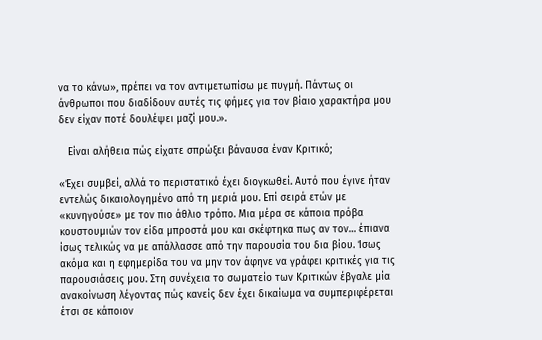να το κάνω», πρέπει να τον αντιμετωπίσω με πυγμή. Πάντως οι άνθρωποι που διαδίδουν αυτές τις φήμες για τον βίαιο χαρακτήρα μου δεν είχαν ποτέ δουλέψει μαζί μου.».

   Είναι αλήθεια πώς είχατε σπρώξει βάναυσα έναν Κριτικό;

«Έχει συμβεί, αλλά το περιστατικό έχει διογκωθεί. Αυτό που έγινε ήταν εντελώς δικαιολογημένο από τη μεριά μου. Επί σειρά ετών με «κυνηγούσε» με τον πιο άθλιο τρόπο. Μια μέρα σε κάποια πρόβα κουστουμιών τον είδα μπροστά μου και σκέφτηκα πως αν τον… έπιανα ίσως τελικώς να με απάλλασσε από την παρουσία του δια βίου. Ίσως ακόμα και η εφημερίδα του να μην τον άφηνε να γράφει κριτικές για τις παρουσιάσεις μου. Στη συνέχεια το σωματείο των Κριτικών έβγαλε μία ανακοίνωση λέγοντας πώς κανείς δεν έχει δικαίωμα να συμπεριφέρεται έτσι σε κάποιον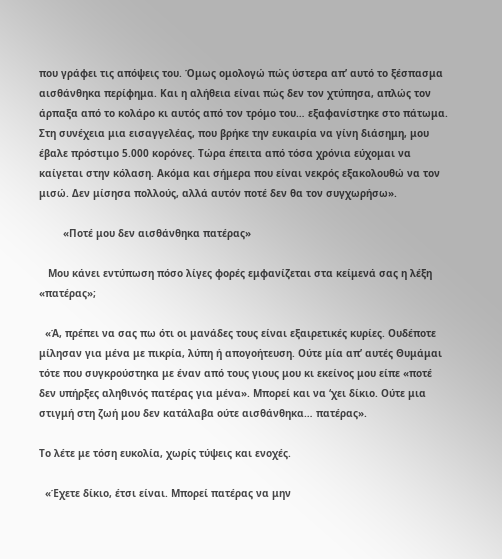που γράφει τις απόψεις του. Όμως ομολογώ πώς ύστερα απ’ αυτό το ξέσπασμα αισθάνθηκα περίφημα. Και η αλήθεια είναι πώς δεν τον χτύπησα, απλώς τον άρπαξα από το κολάρο κι αυτός από τον τρόμο του… εξαφανίστηκε στο πάτωμα. Στη συνέχεια μια εισαγγελέας, που βρήκε την ευκαιρία να γίνη διάσημη, μου έβαλε πρόστιμο 5.000 κορόνες. Τώρα έπειτα από τόσα χρόνια εύχομαι να καίγεται στην κόλαση. Ακόμα και σήμερα που είναι νεκρός εξακολουθώ να τον μισώ. Δεν μίσησα πολλούς, αλλά αυτόν ποτέ δεν θα τον συγχωρήσω».

        «Ποτέ μου δεν αισθάνθηκα πατέρας»

   Μου κάνει εντύπωση πόσο λίγες φορές εμφανίζεται στα κείμενά σας η λέξη «πατέρας»;

  «Ά, πρέπει να σας πω ότι οι μανάδες τους είναι εξαιρετικές κυρίες. Ουδέποτε μίλησαν για μένα με πικρία, λύπη ή απογοήτευση. Ούτε μία απ’ αυτές Θυμάμαι τότε που συγκρούστηκα με έναν από τους γιους μου κι εκείνος μου είπε «ποτέ δεν υπήρξες αληθινός πατέρας για μένα». Μπορεί και να ‘χει δίκιο. Ούτε μια στιγμή στη ζωή μου δεν κατάλαβα ούτε αισθάνθηκα… πατέρας».

Το λέτε με τόση ευκολία, χωρίς τύψεις και ενοχές.

  «Έχετε δίκιο, έτσι είναι. Μπορεί πατέρας να μην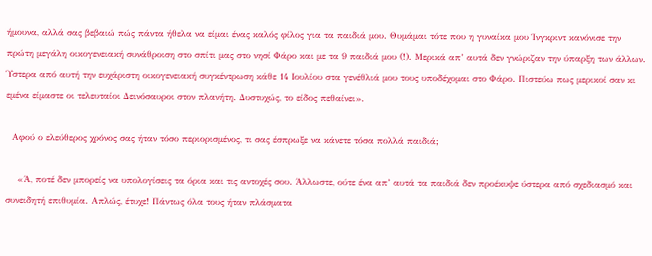ήμουνα, αλλά σας βεβαιώ πώς πάντα ήθελα να είμαι ένας καλός φίλος για τα παιδιά μου. Θυμάμαι τότε που η γυναίκα μου Ίνγκριντ κανόνισε την πρώτη μεγάλη οικογενειακή συνάθροιση στο σπίτι μας στο νησί Φάρο και με τα 9 παιδιά μου (!). Μερικά απ’ αυτά δεν γνώριζαν την ύπαρξη των άλλων. Ύστερα από αυτή την ευχάριστη οικογενειακή συγκέντρωση κάθε 14 Ιουλίου στα γενέθλιά μου τους υποδέχομαι στο Φάρο. Πιστεύω πως μερικοί σαν κι εμένα είμαστε οι τελευταίοι Δεινόσαυροι στον πλανήτη. Δυστυχώς, το είδος πεθαίνει».

  Αφού ο ελεύθερος χρόνος σας ήταν τόσο περιορισμένος, τι σας έσπρωξε να κάνετε τόσα πολλά παιδιά;

    «Ά, ποτέ δεν μπορείς να υπολογίσεις τα όρια και τις αντοχές σου. Άλλωστε, ούτε ένα απ’ αυτά τα παιδιά δεν προέκυψε ύστερα από σχεδιασμό και συνειδητή επιθυμία. Απλώς, έτυχε! Πάντως όλα τους ήταν πλάσματα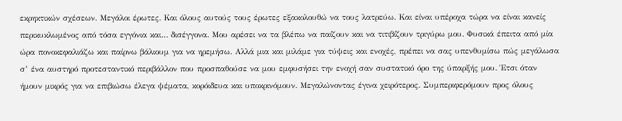εκρηκτικών σχέσεων. Μεγάλοι έρωτες. Και όλους αυτούς τους έρωτες εξακολουθώ να τους λατρεύω. Και είναι υπέροχα τώρα να είναι κανείς περικυκλωμένος από τόσα εγγόνια και… δισέγγονα. Μου αρέσει να τα βλέπω να παίζουν και να τιτιβίζουν τριγύρω μου. Φυσικά έπειτα από μία ώρα πονοκεφαλιάζω και παίρνω βάλιουμ για να ηρεμήσω. Αλλά μια και μιλάμε για τύψεις και ενοχές, πρέπει να σας υπενθυμίσω πώς μεγάλωσα σ’ ένα αυστηρό προτεσταντικό περιβάλλον που προσπαθούσε να μου εμφυσήσει την ενοχή σαν συστατικό όρο της ύπαρξής μου. Έτσι όταν ήμουν μικρός για να επιβιώσω έλεγα ψέματα, κορόιδευα και υποκρινόμουν. Μεγαλώνοντας έγινα χειρότερος. Συμπεριφερόμουν προς όλους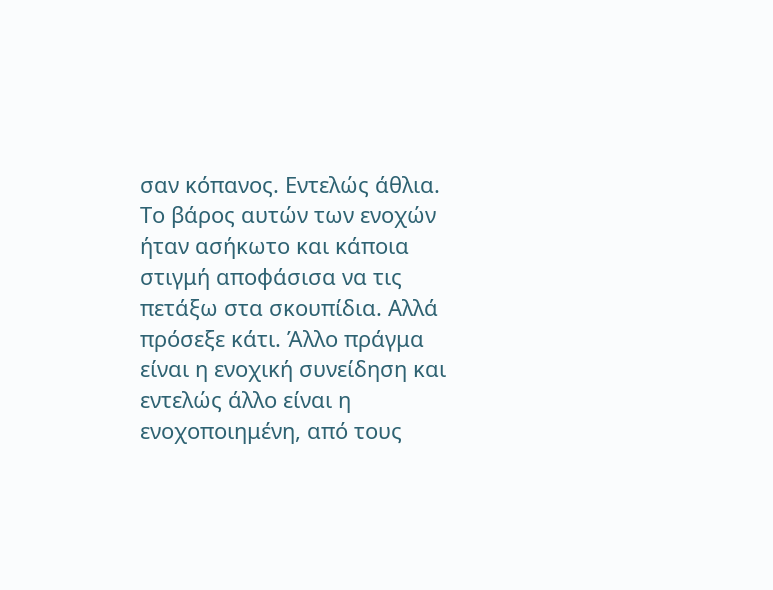σαν κόπανος. Εντελώς άθλια. Το βάρος αυτών των ενοχών ήταν ασήκωτο και κάποια στιγμή αποφάσισα να τις πετάξω στα σκουπίδια. Αλλά πρόσεξε κάτι. Άλλο πράγμα είναι η ενοχική συνείδηση και εντελώς άλλο είναι η ενοχοποιημένη, από τους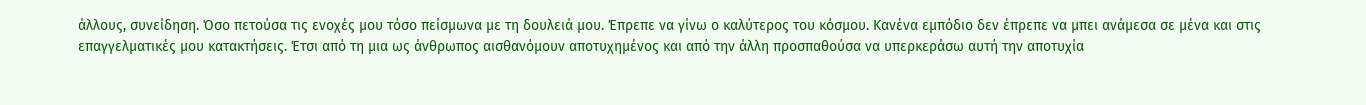άλλους, συνείδηση. Όσο πετούσα τις ενοχές μου τόσο πείσμωνα με τη δουλειά μου. Έπρεπε να γίνω ο καλύτερος του κόσμου. Κανένα εμπόδιο δεν έπρεπε να μπει ανάμεσα σε μένα και στις επαγγελματικές μου κατακτήσεις. Έτσι από τη μια ως άνθρωπος αισθανόμουν αποτυχημένος και από την άλλη προσπαθούσα να υπερκεράσω αυτή την αποτυχία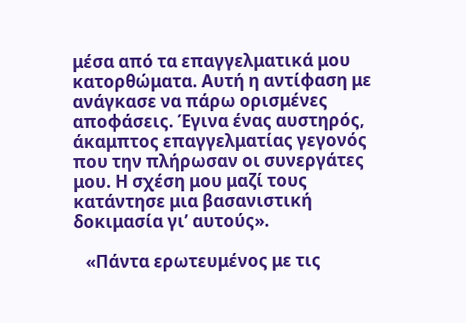μέσα από τα επαγγελματικά μου κατορθώματα. Αυτή η αντίφαση με ανάγκασε να πάρω ορισμένες αποφάσεις. Έγινα ένας αυστηρός, άκαμπτος επαγγελματίας γεγονός που την πλήρωσαν οι συνεργάτες μου. Η σχέση μου μαζί τους κατάντησε μια βασανιστική δοκιμασία γι’ αυτούς».

   «Πάντα ερωτευμένος με τις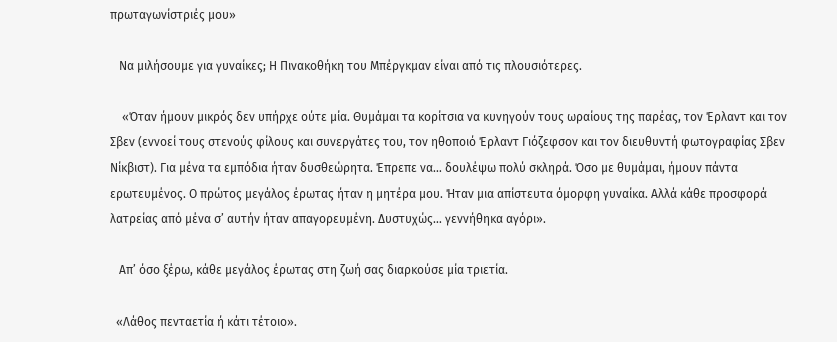πρωταγωνίστριές μου»

   Να μιλήσουμε για γυναίκες; Η Πινακοθήκη του Μπέργκμαν είναι από τις πλουσιότερες.

    «Όταν ήμουν μικρός δεν υπήρχε ούτε μία. Θυμάμαι τα κορίτσια να κυνηγούν τους ωραίους της παρέας, τον Έρλαντ και τον Σβεν (εννοεί τους στενούς φίλους και συνεργάτες του, τον ηθοποιό Έρλαντ Γιόζεφσον και τον διευθυντή φωτογραφίας Σβεν Νίκβιστ). Για μένα τα εμπόδια ήταν δυσθεώρητα. Έπρεπε να… δουλέψω πολύ σκληρά. Όσο με θυμάμαι, ήμουν πάντα ερωτευμένος. Ο πρώτος μεγάλος έρωτας ήταν η μητέρα μου. Ήταν μια απίστευτα όμορφη γυναίκα. Αλλά κάθε προσφορά λατρείας από μένα σ’ αυτήν ήταν απαγορευμένη. Δυστυχώς… γεννήθηκα αγόρι».

   Απ’ όσο ξέρω, κάθε μεγάλος έρωτας στη ζωή σας διαρκούσε μία τριετία.

  «Λάθος πενταετία ή κάτι τέτοιο».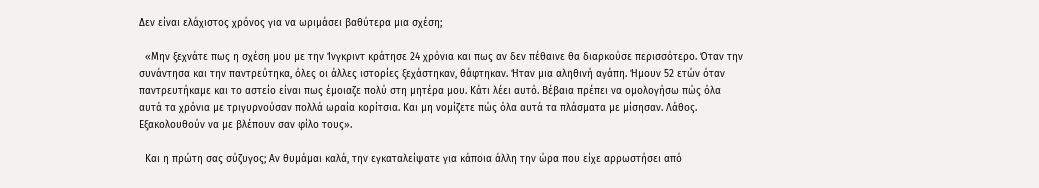Δεν είναι ελάχιστος χρόνος για να ωριμάσει βαθύτερα μια σχέση;

  «Μην ξεχνάτε πως η σχέση μου με την Ίνγκριντ κράτησε 24 χρόνια και πως αν δεν πέθαινε θα διαρκούσε περισσότερο. Όταν την συνάντησα και την παντρεύτηκα, όλες οι άλλες ιστορίες ξεχάστηκαν, θάφτηκαν. Ήταν μια αληθινή αγάπη. Ήμουν 52 ετών όταν παντρευτήκαμε και το αστείο είναι πως έμοιαζε πολύ στη μητέρα μου. Κάτι λέει αυτό. Βέβαια πρέπει να ομολογήσω πώς όλα αυτά τα χρόνια με τριγυρνούσαν πολλά ωραία κορίτσια. Και μη νομίζετε πώς όλα αυτά τα πλάσματα με μίσησαν. Λάθος. Εξακολουθούν να με βλέπουν σαν φίλο τους».

  Και η πρώτη σας σύζυγος; Αν θυμάμαι καλά, την εγκαταλείψατε για κάποια άλλη την ώρα που είχε αρρωστήσει από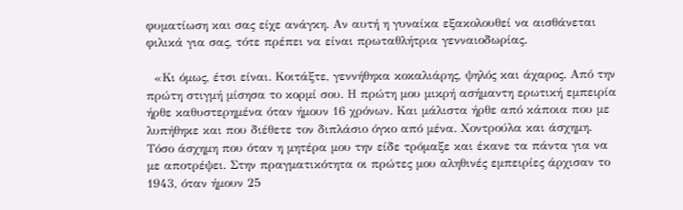φυματίωση και σας είχε ανάγκη. Αν αυτή η γυναίκα εξακολουθεί να αισθάνεται φιλικά για σας, τότε πρέπει να είναι πρωταθλήτρια γενναιοδωρίας.

  «Κι όμως, έτσι είναι. Κοιτάξτε, γεννήθηκα κοκαλιάρης, ψηλός και άχαρος. Από την πρώτη στιγμή μίσησα το κορμί σου. Η πρώτη μου μικρή ασήμαντη ερωτική εμπειρία ήρθε καθυστερημένα όταν ήμουν 16 χρόνων. Και μάλιστα ήρθε από κάποια που με λυπήθηκε και που διέθετε τον διπλάσιο όγκο από μένα. Χοντρούλα και άσχημη. Τόσο άσχημη που όταν η μητέρα μου την είδε τρόμαξε και έκανε τα πάντα για να με αποτρέψει. Στην πραγματικότητα οι πρώτες μου αληθινές εμπειρίες άρχισαν το 1943, όταν ήμουν 25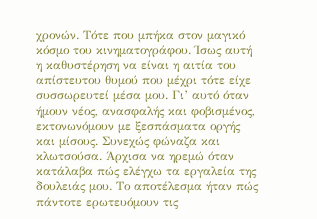χρονών. Τότε που μπήκα στον μαγικό κόσμο του κινηματογράφου. Ίσως αυτή η καθυστέρηση να είναι η αιτία του απίστευτου θυμού που μέχρι τότε είχε συσσωρευτεί μέσα μου. Γι’ αυτό όταν ήμουν νέος, ανασφαλής και φοβισμένος, εκτονωνόμουν με ξεσπάσματα οργής και μίσους. Συνεχώς φώναζα και κλωτσούσα. Άρχισα να ηρεμώ όταν κατάλαβα πώς ελέγχω τα εργαλεία της δουλειάς μου. Το αποτέλεσμα ήταν πώς πάντοτε ερωτευόμουν τις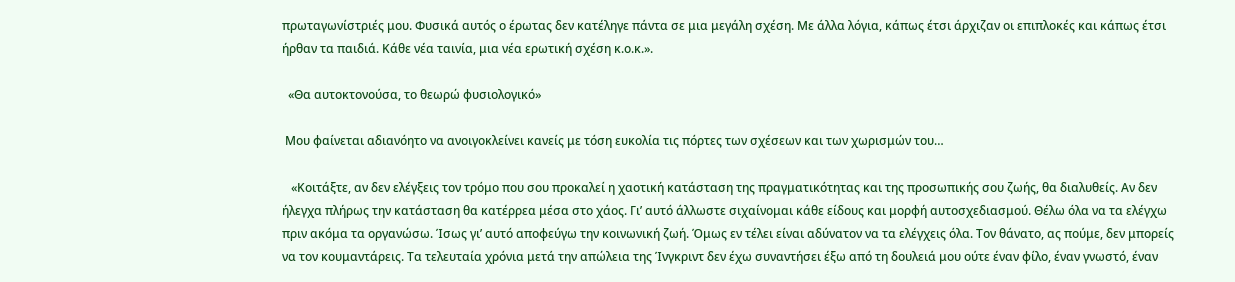πρωταγωνίστριές μου. Φυσικά αυτός ο έρωτας δεν κατέληγε πάντα σε μια μεγάλη σχέση. Με άλλα λόγια, κάπως έτσι άρχιζαν οι επιπλοκές και κάπως έτσι ήρθαν τα παιδιά. Κάθε νέα ταινία, μια νέα ερωτική σχέση κ.ο.κ.».

  «Θα αυτοκτονούσα, το θεωρώ φυσιολογικό»

 Μου φαίνεται αδιανόητο να ανοιγοκλείνει κανείς με τόση ευκολία τις πόρτες των σχέσεων και των χωρισμών του…

   «Κοιτάξτε, αν δεν ελέγξεις τον τρόμο που σου προκαλεί η χαοτική κατάσταση της πραγματικότητας και της προσωπικής σου ζωής, θα διαλυθείς. Αν δεν ήλεγχα πλήρως την κατάσταση θα κατέρρεα μέσα στο χάος. Γι’ αυτό άλλωστε σιχαίνομαι κάθε είδους και μορφή αυτοσχεδιασμού. Θέλω όλα να τα ελέγχω πριν ακόμα τα οργανώσω. Ίσως γι’ αυτό αποφεύγω την κοινωνική ζωή. Όμως εν τέλει είναι αδύνατον να τα ελέγχεις όλα. Τον θάνατο, ας πούμε, δεν μπορείς να τον κουμαντάρεις. Τα τελευταία χρόνια μετά την απώλεια της Ίνγκριντ δεν έχω συναντήσει έξω από τη δουλειά μου ούτε έναν φίλο, έναν γνωστό, έναν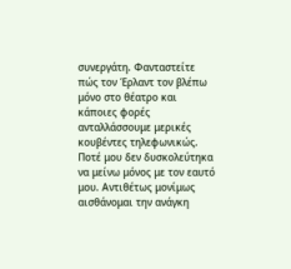συνεργάτη. Φανταστείτε πώς τον Έρλαντ τον βλέπω μόνο στο θέατρο και κάποιες φορές ανταλλάσσουμε μερικές κουβέντες τηλεφωνικώς. Ποτέ μου δεν δυσκολεύτηκα να μείνω μόνος με τον εαυτό μου. Αντιθέτως μονίμως αισθάνομαι την ανάγκη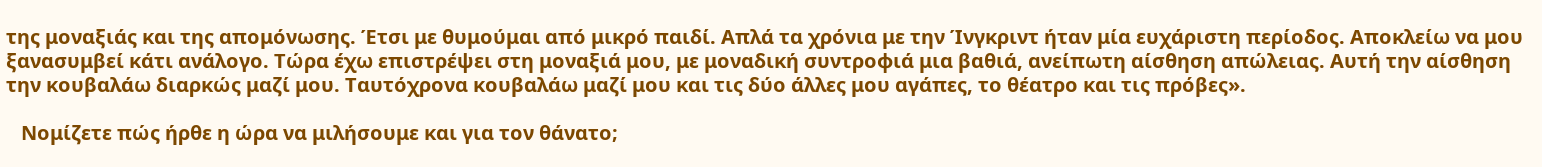της μοναξιάς και της απομόνωσης. Έτσι με θυμούμαι από μικρό παιδί. Απλά τα χρόνια με την Ίνγκριντ ήταν μία ευχάριστη περίοδος. Αποκλείω να μου ξανασυμβεί κάτι ανάλογο. Τώρα έχω επιστρέψει στη μοναξιά μου, με μοναδική συντροφιά μια βαθιά, ανείπωτη αίσθηση απώλειας. Αυτή την αίσθηση την κουβαλάω διαρκώς μαζί μου. Ταυτόχρονα κουβαλάω μαζί μου και τις δύο άλλες μου αγάπες, το θέατρο και τις πρόβες».

   Νομίζετε πώς ήρθε η ώρα να μιλήσουμε και για τον θάνατο;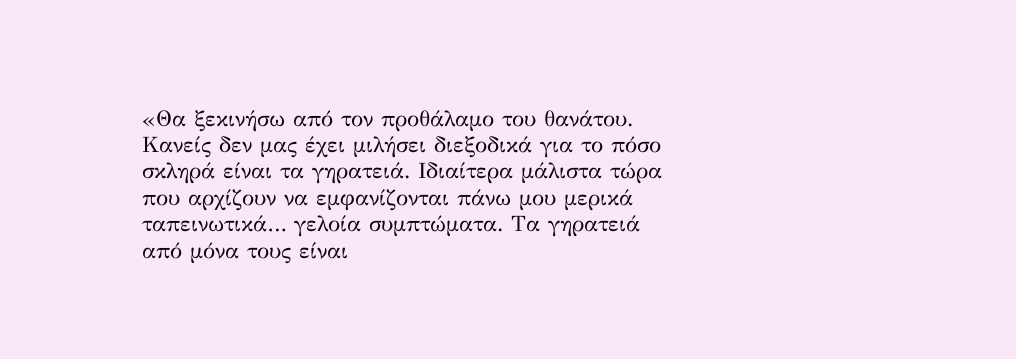«Θα ξεκινήσω από τον προθάλαμο του θανάτου. Κανείς δεν μας έχει μιλήσει διεξοδικά για το πόσο σκληρά είναι τα γηρατειά. Ιδιαίτερα μάλιστα τώρα που αρχίζουν να εμφανίζονται πάνω μου μερικά ταπεινωτικά… γελοία συμπτώματα. Τα γηρατειά από μόνα τους είναι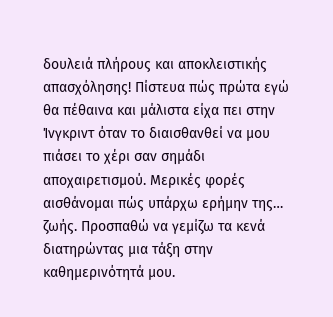δουλειά πλήρους και αποκλειστικής απασχόλησης! Πίστευα πώς πρώτα εγώ θα πέθαινα και μάλιστα είχα πει στην Ίνγκριντ όταν το διαισθανθεί να μου πιάσει το χέρι σαν σημάδι αποχαιρετισμού. Μερικές φορές αισθάνομαι πώς υπάρχω ερήμην της… ζωής. Προσπαθώ να γεμίζω τα κενά διατηρώντας μια τάξη στην καθημερινότητά μου.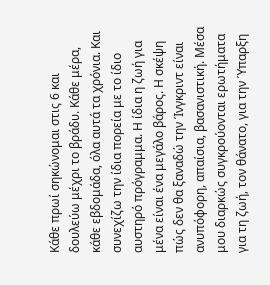Κάθε πρωί σηκώνομαι στις 6 και δουλεύω μέχρι το βράδυ. Κάθε μέρα, κάθε εβδομάδα, όλα αυτά τα χρόνια. Και συνεχίζω την ίδια πορεία με το ίδιο αυστηρό πρόγραμμα. Η ίδια η ζωή για μένα είναι ένα μεγάλο βάρος. Η σκέψη πώς δεν θα ξαναδώ την Ίνγκριντ είναι ανυπόφορη, απαίσια, βασανιστική. Μέσα μου διαρκώς συγκρούονται ερωτήματα για τη ζωή, τον θάνατο, για την Ύπαρξη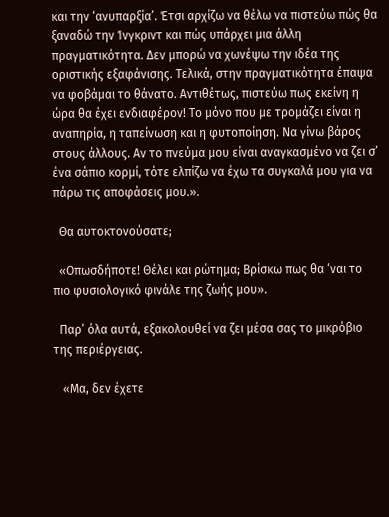και την ‘ανυπαρξία’. Έτσι αρχίζω να θέλω να πιστεύω πώς θα ξαναδώ την Ίνγκριντ και πώς υπάρχει μια άλλη πραγματικότητα. Δεν μπορώ να χωνέψω την ιδέα της οριστικής εξαφάνισης. Τελικά, στην πραγματικότητα έπαψα να φοβάμαι το θάνατο. Αντιθέτως, πιστεύω πως εκείνη η ώρα θα έχει ενδιαφέρον! Το μόνο που με τρομάζει είναι η αναπηρία, η ταπείνωση και η φυτοποίηση. Να γίνω βάρος στους άλλους. Αν το πνεύμα μου είναι αναγκασμένο να ζει σ’ ένα σάπιο κορμί, τότε ελπίζω να έχω τα συγκαλά μου για να πάρω τις αποφάσεις μου.».

  Θα αυτοκτονούσατε;

  «Οπωσδήποτε! Θέλει και ρώτημα; Βρίσκω πως θα ‘ναι το πιο φυσιολογικό φινάλε της ζωής μου».

  Παρ’ όλα αυτά, εξακολουθεί να ζει μέσα σας το μικρόβιο της περιέργειας.

   «Μα, δεν έχετε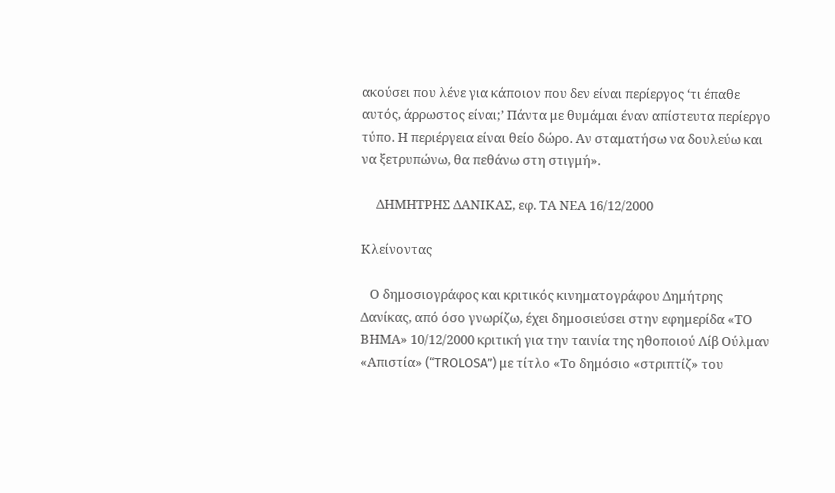ακούσει που λένε για κάποιον που δεν είναι περίεργος ‘τι έπαθε αυτός, άρρωστος είναι;’ Πάντα με θυμάμαι έναν απίστευτα περίεργο τύπο. Η περιέργεια είναι θείο δώρο. Αν σταματήσω να δουλεύω και να ξετρυπώνω, θα πεθάνω στη στιγμή».

     ΔΗΜΗΤΡΗΣ ΔΑΝΙΚΑΣ, εφ. ΤΑ ΝΕΑ 16/12/2000

Κλείνοντας

   Ο δημοσιογράφος και κριτικός κινηματογράφου Δημήτρης Δανίκας, από όσο γνωρίζω, έχει δημοσιεύσει στην εφημερίδα «ΤΟ ΒΗΜΑ» 10/12/2000 κριτική για την ταινία της ηθοποιού Λίβ Ούλμαν «Απιστία» (“TROLOSA”) με τίτλο «Το δημόσιο «στριπτίζ» του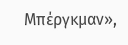Μπέργκμαν»,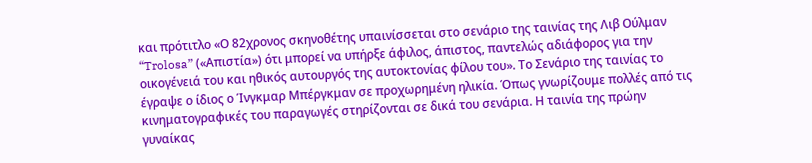και πρότιτλο «Ο 82χρονος σκηνοθέτης υπαινίσσεται στο σενάριο της ταινίας της Λιβ Ούλμαν “Trolosa” («Απιστία») ότι μπορεί να υπήρξε άφιλος, άπιστος, παντελώς αδιάφορος για την οικογένειά του και ηθικός αυτουργός της αυτοκτονίας φίλου του». Το Σενάριο της ταινίας το έγραψε ο ίδιος ο Ίνγκμαρ Μπέργκμαν σε προχωρημένη ηλικία. Όπως γνωρίζουμε πολλές από τις κινηματογραφικές του παραγωγές στηρίζονται σε δικά του σενάρια. Η ταινία της πρώην γυναίκας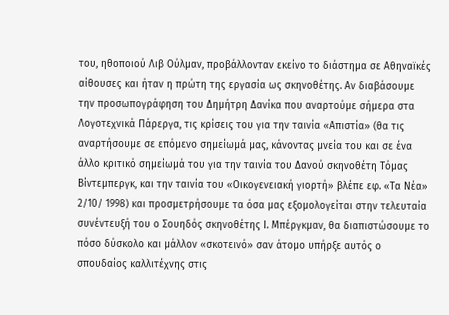του, ηθοποιού Λιβ Ούλμαν, προβάλλονταν εκείνο το διάστημα σε Αθηναϊκές αίθουσες και ήταν η πρώτη της εργασία ως σκηνοθέτης. Αν διαβάσουμε την προσωπογράφηση του Δημήτρη Δανίκα που αναρτούμε σήμερα στα Λογοτεχνικά Πάρεργα, τις κρίσεις του για την ταινία «Απιστία» (θα τις αναρτήσουμε σε επόμενο σημείωμά μας, κάνοντας μνεία του και σε ένα άλλο κριτικό σημείωμά του για την ταινία του Δανού σκηνοθέτη Τόμας Βίντεμπεργκ, και την ταινία του «Οικογενειακή γιορτή» βλέπε εφ. «Τα Νέα» 2/10/ 1998) και προσμετρήσουμε τα όσα μας εξομολογείται στην τελευταία συνέντευξή του ο Σουηδός σκηνοθέτης Ι. Μπέργκμαν, θα διαπιστώσουμε το πόσο δύσκολο και μάλλον «σκοτεινό» σαν άτομο υπήρξε αυτός ο σπουδαίος καλλιτέχνης στις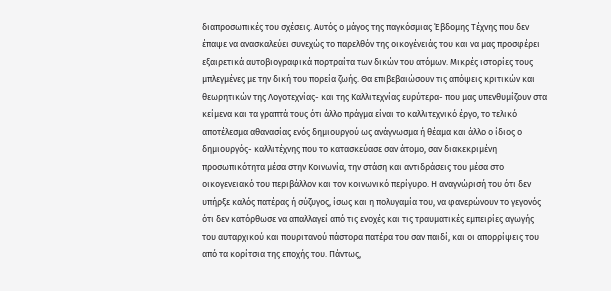διαπροσωπικές του σχέσεις. Αυτός ο μάγος της παγκόσμιας Έβδομης Τέχνης που δεν έπαψε να ανασκαλεύει συνεχώς το παρελθόν της οικογένειάς του και να μας προσφέρει εξαιρετικά αυτοβιογραφικά πορτραίτα των δικών του ατόμων. Μικρές ιστορίες τους μπλεγμένες με την δική του πορεία ζωής. Θα επιβεβαιώσουν τις απόψεις κριτικών και θεωρητικών της Λογοτεχνίας- και της Καλλιτεχνίας ευρύτερα- που μας υπενθυμίζουν στα κείμενα και τα γραπτά τους ότι άλλο πράγμα είναι το καλλιτεχνικό έργο, το τελικό αποτέλεσμα αθανασίας ενός δημιουργού ως ανάγνωσμα ή θέαμα και άλλο ο ίδιος ο δημιουργός- καλλιτέχνης που το κατασκεύασε σαν άτομο, σαν διακεκριμένη προσωπικότητα μέσα στην Κοινωνία, την στάση και αντιδράσεις του μέσα στο οικογενειακό του περιβάλλον και τον κοινωνικό περίγυρο. Η αναγνώρισή του ότι δεν υπήρξε καλός πατέρας ή σύζυγος, ίσως και η πολυγαμία του, να φανερώνουν το γεγονός ότι δεν κατόρθωσε να απαλλαγεί από τις ενοχές και τις τραυματικές εμπειρίες αγωγής του αυταρχικού και πουριτανού πάστορα πατέρα του σαν παιδί, και οι απορρίψεις του από τα κορίτσια της εποχής του. Πάντως,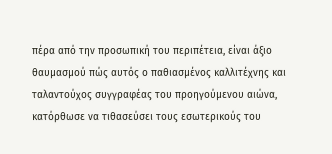πέρα από την προσωπική του περιπέτεια, είναι άξιο θαυμασμού πώς αυτός ο παθιασμένος καλλιτέχνης και ταλαντούχος συγγραφέας του προηγούμενου αιώνα, κατόρθωσε να τιθασεύσει τους εσωτερικούς του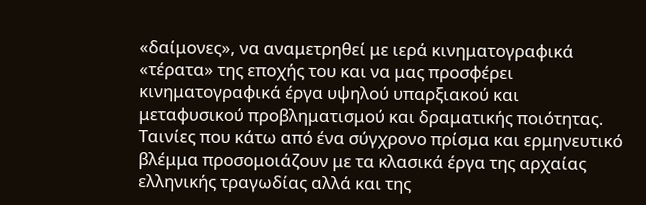«δαίμονες», να αναμετρηθεί με ιερά κινηματογραφικά «τέρατα» της εποχής του και να μας προσφέρει κινηματογραφικά έργα υψηλού υπαρξιακού και μεταφυσικού προβληματισμού και δραματικής ποιότητας. Ταινίες που κάτω από ένα σύγχρονο πρίσμα και ερμηνευτικό βλέμμα προσομοιάζουν με τα κλασικά έργα της αρχαίας ελληνικής τραγωδίας αλλά και της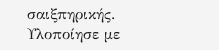σαιξπηρικής. Υλοποίησε με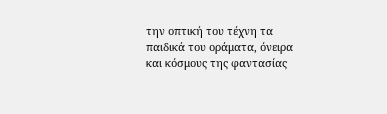την οπτική του τέχνη τα παιδικά του οράματα, όνειρα και κόσμους της φαντασίας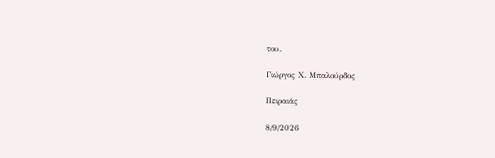του.

Γιώργος Χ. Μπαλούρδος

Πειραιάς

8/9/2026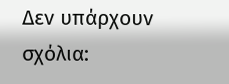Δεν υπάρχουν σχόλια: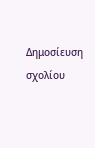Δημοσίευση σχολίου